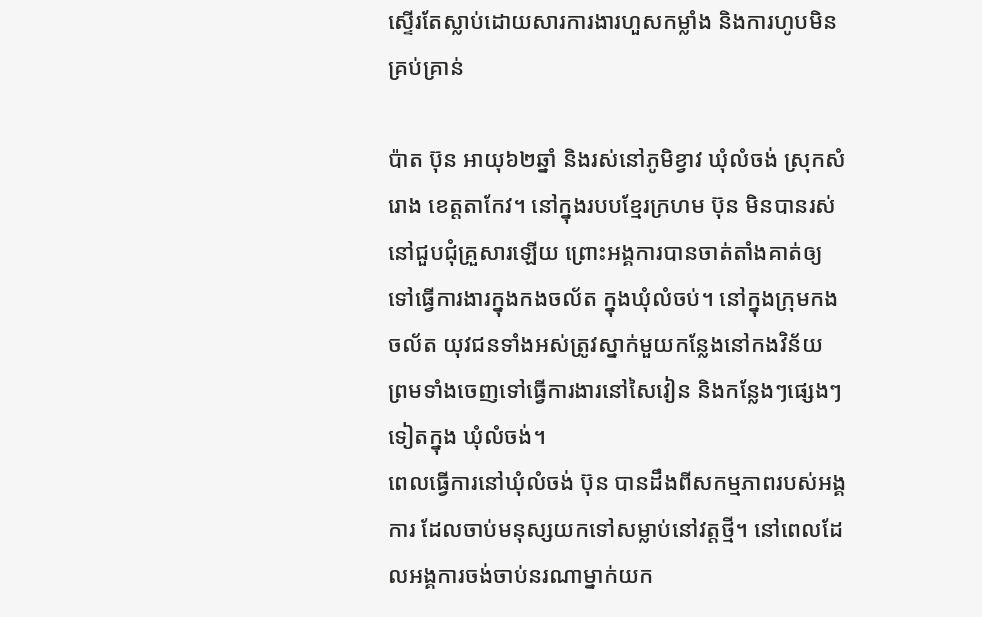ស្ទើរតែស្លាប់ដោយសារការងារហួសកម្លាំង និងការហូបមិនគ្រប់គ្រាន់

ប៉ាត ប៊ុន អាយុ៦២ឆ្នាំ និងរស់នៅភូមិខ្វាវ ឃុំលំចង់ ស្រុកសំរោង ខេត្តតាកែវ។ នៅក្នុងរបបខ្មែរក្រហម ប៊ុន មិនបានរស់នៅជួបជុំគ្រួសារឡើយ ព្រោះអង្គការបានចាត់តាំងគាត់ឲ្យទៅធ្វើការងារក្នុងកងចល័ត ក្នុងឃុំលំចប់។ នៅក្នុងក្រុមកងចល័ត យុវជនទាំងអស់ត្រូវស្នាក់មួយកន្លែងនៅកងវិន័យ ព្រមទាំងចេញទៅធ្វើការងារនៅសៃវៀន និងកន្លែងៗផ្សេងៗទៀតក្នុង ឃុំលំចង់។
ពេលធ្វើការនៅឃុំលំចង់ ប៊ុន បានដឹងពីសកម្មភាពរបស់អង្គការ ដែលចាប់មនុស្សយកទៅសម្លាប់នៅវត្តថ្មី។ នៅពេលដែលអង្គការចង់ចាប់នរណាម្នាក់យក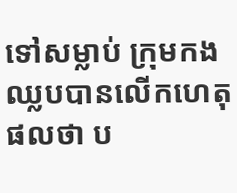ទៅសម្លាប់ ក្រុមកងឈ្លបបានលើកហេតុផលថា ប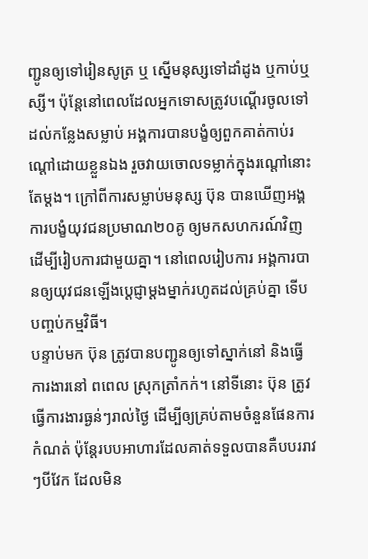ញ្ជូនឲ្យទៅរៀនសូត្រ ឬ ស្នើមនុស្សទៅដាំដូង ឬកាប់ឬស្សី។ ប៉ុន្តែនៅពេលដែលអ្នកទោសត្រូវបណ្ដើរចូលទៅដល់កន្លែងសម្លាប់ អង្គការបានបង្ខំឲ្យពួកគាត់កាប់រណ្ដៅដោយខ្លួនឯង រួចវាយចោលទម្លាក់ក្នុងរណ្ដៅនោះតែម្ដង។ ក្រៅពីការសម្លាប់មនុស្ស ប៊ុន បានឃើញអង្គការបង្ខំយុវជនប្រមាណ២០គូ ឲ្យមកសហករណ៍វិញ ដើម្បីរៀបការជាមួយគ្នា។ នៅពេលរៀបការ អង្គការបានឲ្យយុវជនឡើងប្ដេជ្ញាម្ដងម្នាក់រហូតដល់គ្រប់គ្នា ទើបបញ្ចប់កម្មវិធី។
បន្ទាប់មក ប៊ុន ត្រូវបានបញ្ជូនឲ្យទៅស្នាក់នៅ និងធ្វើការងារនៅ ពពេល ស្រុកត្រាំកក់។ នៅទីនោះ ប៊ុន ត្រូវធ្វើការងារធ្ងន់ៗរាល់ថ្ងៃ ដើម្បីឲ្យគ្រប់តាមចំនួនផែនការកំណត់ ប៉ុន្តែរបបអាហារដែលគាត់ទទួលបានគឺបបររាវៗបីវែក ដែលមិន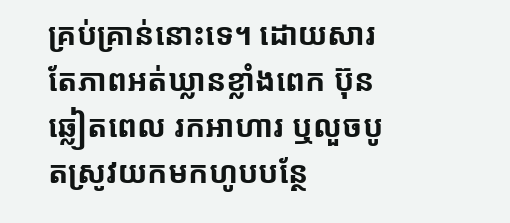គ្រប់គ្រាន់នោះទេ។ ដោយសារតែភាពអត់ឃ្លានខ្លាំងពេក ប៊ុន ឆ្លៀតពេល រកអាហារ ឬលួចបូតស្រូវយកមកហូបបន្ថែ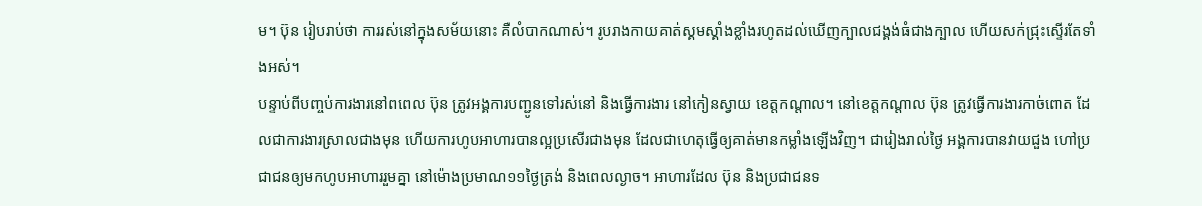ម។ ប៊ុន រៀបរាប់ថា ការរស់នៅក្នុងសម័យនោះ គឺលំបាកណាស់។ រូបរាងកាយគាត់ស្គមស្គាំងខ្លាំងរហូតដល់ឃើញក្បាលជង្គង់ធំជាងក្បាល ហើយសក់ជ្រុះស្ទើរតែទាំងអស់។
បន្ទាប់ពីបញ្ចប់ការងារនៅពពេល ប៊ុន ត្រូវអង្គការបញ្ជូនទៅរស់នៅ និងធ្វើការងារ នៅកៀនស្វាយ ខេត្តកណ្ដាល។ នៅខេត្តកណ្ដាល ប៊ុន ត្រូវធ្វើការងារកាច់ពោត ដែលជាការងារស្រាលជាងមុន ហើយការហូបអាហារបានល្អប្រសើរជាងមុន ដែលជាហេតុធ្វើឲ្យគាត់មានកម្លាំងឡើងវិញ។ ជារៀងរាល់ថ្ងៃ អង្គការបានវាយជួង ហៅប្រជាជនឲ្យមកហូបអាហាររួមគ្នា នៅម៉ោងប្រមាណ១១ថ្ងៃត្រង់ និងពេលល្ងាច។ អាហារដែល ប៊ុន និងប្រជាជនទ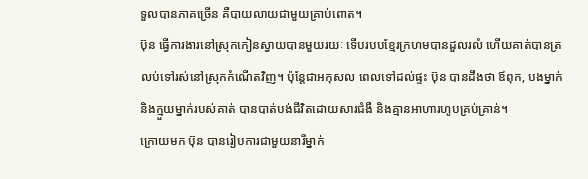ទួលបានភាគច្រើន គឺបាយលាយជាមួយគ្រាប់ពោត។
ប៊ុន ធ្វើការងារនៅស្រុកកៀនស្វាយបានមួយរយៈ ទើបរបបខ្មែរក្រហមបានដួលរលំ ហើយគាត់បានត្រលប់ទៅរស់នៅស្រុកកំណើតវិញ។ ប៉ុន្តែជាអកុសល ពេលទៅដល់ផ្ទះ ប៊ុន បានដឹងថា ឪពុក, បងម្នាក់ និងក្មួយម្នាក់របស់គាត់ បានបាត់បង់ជីវិតដោយសារជំងឺ និងគ្មានអាហារហូបគ្រប់គ្រាន់។
ក្រោយមក ប៊ុន បានរៀបការជាមួយនារីម្នាក់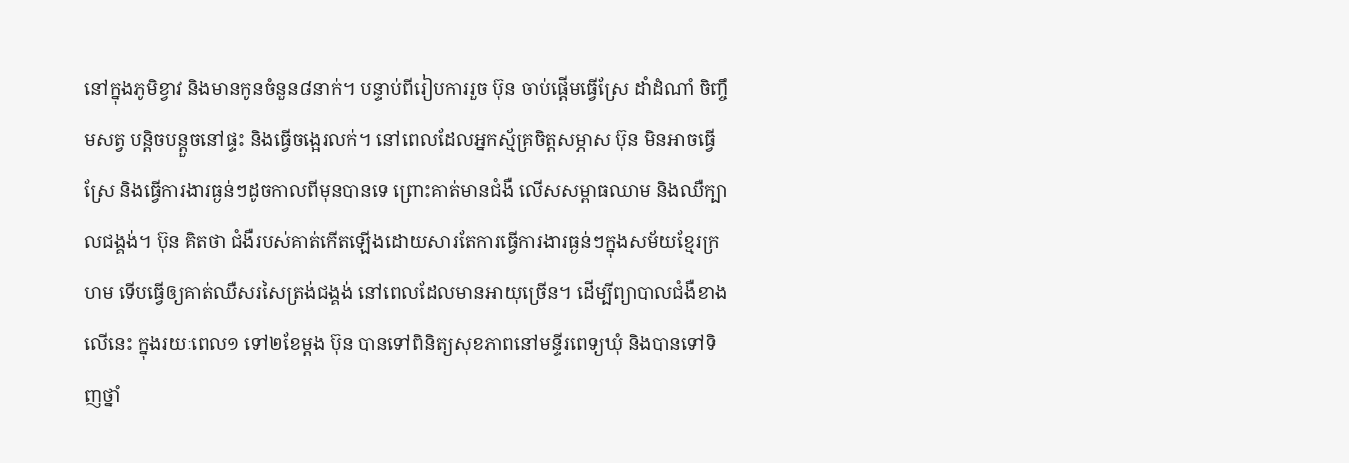នៅក្នុងភូមិខ្វាវ និងមានកូនចំនួន៨នាក់។ បន្ទាប់ពីរៀបការរួច ប៊ុន ចាប់ផ្ដើមធ្វើស្រែ ដាំដំណាំ ចិញ្ចឹមសត្វ បន្តិចបន្តួចនៅផ្ទះ និងធ្វើចង្អេរលក់។ នៅពេលដែលអ្នកស្ម័គ្រចិត្តសម្ភាស ប៊ុន មិនអាចធ្វើស្រែ និងធ្វើការងារធ្ងន់ៗដូចកាលពីមុនបានទេ ព្រោះគាត់មានជំងឺ លើសសម្ពាធឈាម និងឈឺក្បាលជង្គង់។ ប៊ុន គិតថា ជំងឺរបស់គាត់កើតឡើងដោយសារតែការធ្វើការងារធ្ងន់ៗក្នុងសម័យខ្មែរក្រហម ទើបធ្វើឲ្យគាត់ឈឺសរសៃត្រង់ជង្គង់ នៅពេលដែលមានអាយុច្រើន។ ដើម្បីព្យាបាលជំងឺខាងលើនេះ ក្នុងរយៈពេល១ ទៅ២ខែម្តង ប៊ុន បានទៅពិនិត្យសុខភាពនៅមន្ទីរពេទ្យឃុំ និងបានទៅទិញថ្នាំ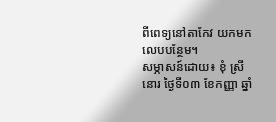ពីពេទ្យនៅតាកែវ យកមកលេបបន្ថែម។
សម្ភាសន៍ដោយ៖ ខុំ ស្រីនោរ ថ្ងៃទី០៣ ខែកញ្ញា ឆ្នាំ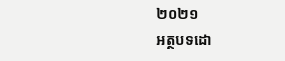២០២១
អត្ថបទដោ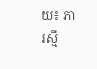យ៖ ភា រស្មី